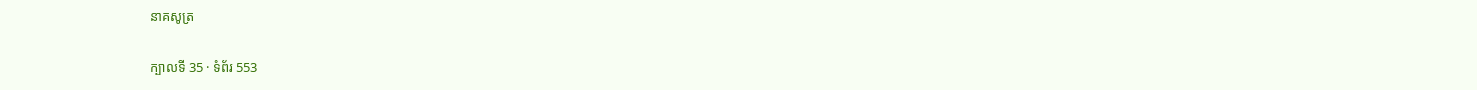នាគសូត្រ

ក្បាលទី 35 · ទំព័រ 553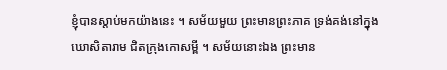ខ្ញុំបានស្តាប់មកយ៉ាងនេះ ។ សម័យមួយ ព្រះមានព្រះភាគ ទ្រង់គង់នៅក្នុងឃោសិតារាម ជិតក្រុងកោសម្ពី ។ សម័យនោះឯង ព្រះមាន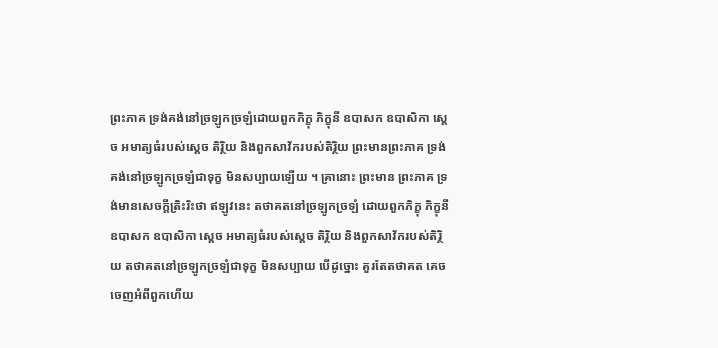ព្រះភាគ ទ្រង់គង់នៅច្រឡូកច្រឡំដោយពួកភិក្ខុ ភិក្ខុនី ឧបាសក ឧបាសិកា ស្តេច អមាត្យធំរបស់ស្តេច តិរ្ថិយ និងពួកសាវ័ករបស់តិរ្ថិយ ព្រះមានព្រះភាគ ទ្រង់គង់នៅច្រឡូកច្រឡំជាទុក្ខ មិនសប្បាយឡើយ ។ គ្រានោះ ព្រះមាន ព្រះភាគ ទ្រង់មានសេចក្តីត្រិះរិះថា ឥឡូវនេះ តថាគតនៅច្រឡូកច្រឡំ ដោយពួកភិក្ខុ ភិក្ខុនី ឧបាសក ឧបាសិកា ស្តេច អមាត្យធំរបស់ស្តេច តិរ្ថិយ និងពួកសាវ័ករបស់តិរ្ថិយ តថាគតនៅច្រឡូកច្រឡំជាទុក្ខ មិនសប្បាយ បើដូច្នោះ គួរតែតថាគត គេចចេញអំពីពួកហើយ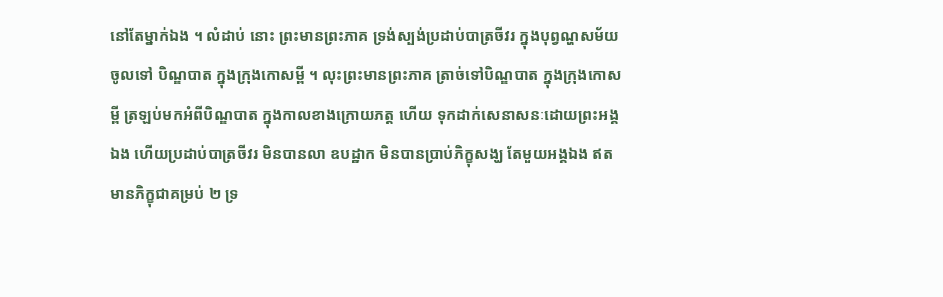នៅតែម្នាក់ឯង ។ លំដាប់ នោះ ព្រះមានព្រះភាគ ទ្រង់ស្បង់ប្រដាប់បាត្រចីវរ ក្នុងបុព្វណ្ហសម័យ ចូលទៅ បិណ្ឌបាត ក្នុងក្រុងកោសម្ពី ។ លុះព្រះមានព្រះភាគ ត្រាច់ទៅបិណ្ឌបាត ក្នុងក្រុងកោសម្ពី ត្រឡប់មកអំពីបិណ្ឌបាត ក្នុងកាលខាងក្រោយភត្ត ហើយ ទុកដាក់សេនាសនៈដោយព្រះអង្គឯង ហើយប្រដាប់បាត្រចីវរ មិនបានលា ឧបដ្ឋាក មិនបានប្រាប់ភិក្ខុសង្ឃ តែមួយអង្គឯង ឥតមានភិក្ខុជាគម្រប់ ២ ទ្រ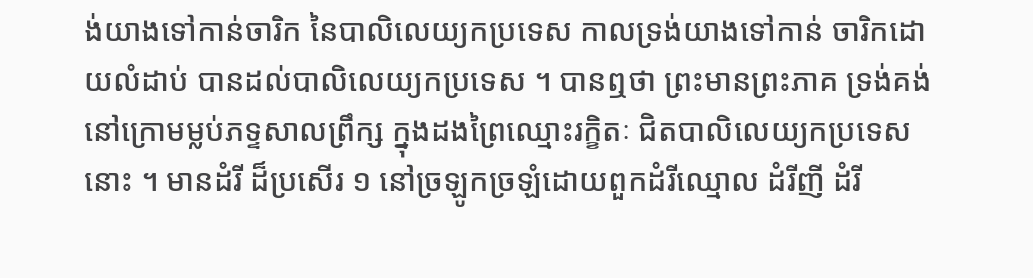ង់យាងទៅកាន់ចារិក នៃបាលិលេយ្យកប្រទេស កាលទ្រង់យាងទៅកាន់ ចារិកដោយលំដាប់ បានដល់បាលិលេយ្យកប្រទេស ។ បានឮថា ព្រះមានព្រះភាគ ទ្រង់គង់នៅក្រោមម្លប់ភទ្ទសាលព្រឹក្ស ក្នុងដងព្រៃឈ្មោះរក្ខិតៈ ជិតបាលិលេយ្យកប្រទេសនោះ ។ មានដំរី ដ៏ប្រសើរ ១ នៅច្រឡូកច្រឡំដោយពួកដំរីឈ្មោល ដំរីញី ដំរី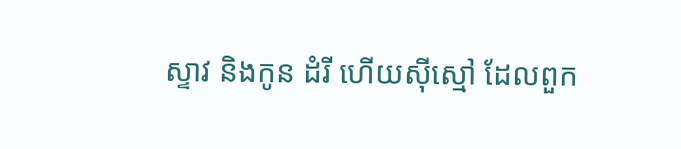ស្ទាវ និងកូន ដំរី ហើយស៊ីស្មៅ ដែលពួក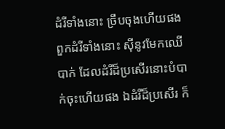ដំរីទាំងនោះ ច្រឹបចុងហើយផង ពួកដំរីទាំងនោះ ស៊ីនូវមែកឈើបាក់ ដែលដំរីដ៏ប្រសើរនោះបំបាក់ចុះហើយផង ឯដំរីដ៏ប្រសើរ ក៏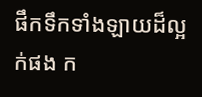ផឹកទឹកទាំងឡាយដ៏ល្អក់ផង ក